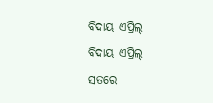ବିଦାୟ ଏପ୍ରିଲ୍
ବିଦାୟ ଏପ୍ରିଲ୍
ସତରେ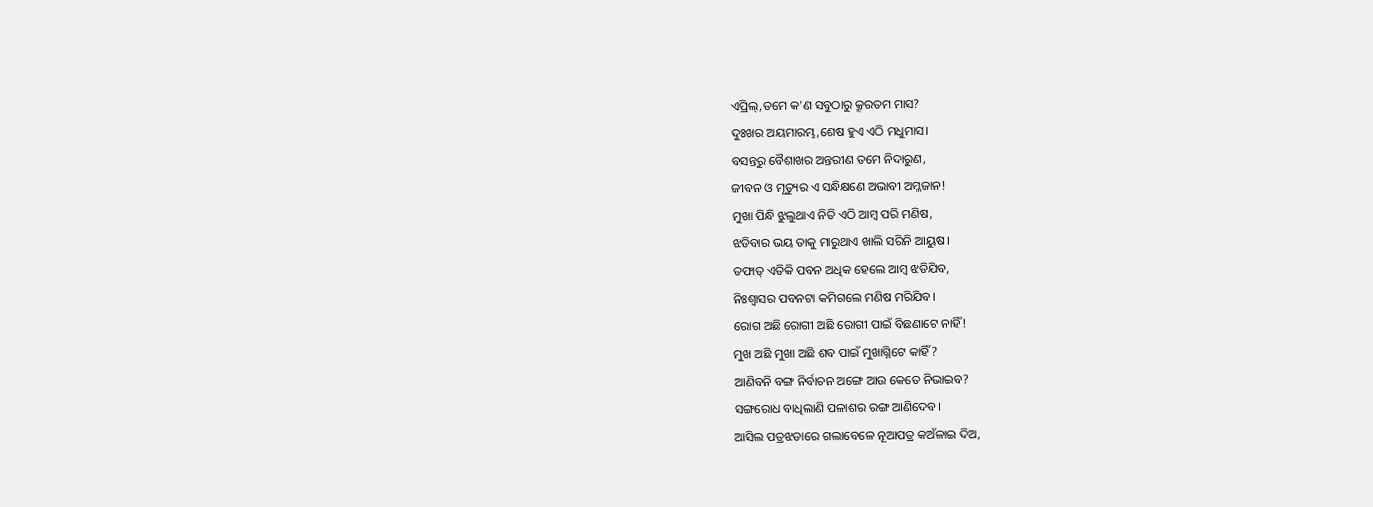ଏପ୍ରିଲ୍,ତମେ କ'ଣ ସବୁଠାରୁ କ୍ରୂରତମ ମାସ?
ଦୁଃଖର ଅୟମାରମ୍ଭ,ଶେଷ ହୁଏ ଏଠି ମଧୁମାସ।
ବସନ୍ତରୁ ବୈଶାଖର ଅନ୍ତରୀଣ ତମେ ନିଦାରୁଣ,
ଜୀବନ ଓ ମୃତ୍ୟୁର ଏ ସନ୍ଧିକ୍ଷଣେ ଅଭାବୀ ଅମ୍ଳଜାନ!
ମୁଖା ପିନ୍ଧି ଝୁଲୁଥାଏ ନିତି ଏଠି ଆମ୍ବ ପରି ମଣିଷ,
ଝଡିବାର ଭୟ ତାକୁ ମାରୁଥାଏ ଖାଲି ସରିନି ଆୟୁଷ।
ତଫାତ୍ ଏତିକି ପବନ ଅଧିକ ହେଲେ ଆମ୍ବ ଝଡିଯିବ,
ନିଃଶ୍ୱାସର ପବନଟା କମିଗଲେ ମଣିଷ ମରିଯିବ।
ରୋଗ ଅଛି ରୋଗୀ ଅଛି ରୋଗୀ ପାଇଁ ବିଛଣାଟେ ନାହିଁ!
ମୁଖ ଅଛି ମୁଖା ଅଛି ଶବ ପାଇଁ ମୁଖାଗ୍ନିଟେ କାହିଁ?
ଆଣିବନି ବଙ୍ଗ ନିର୍ବାଚନ ଅଙ୍ଗେ ଆଉ କେତେ ନିଭାଇବ?
ସଙ୍ଗରୋଧ ବାଧିଲାଣି ପଳାଶର ରଙ୍ଗ ଆଣିଦେବ।
ଆସିଲ ପତ୍ରଝଡାରେ ଗଲାବେଳେ ନୂଆପତ୍ର କଅଁଳାଇ ଦିଅ,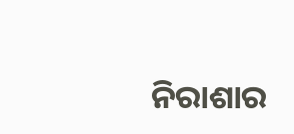ନିରାଶାର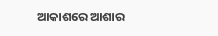ଆକାଶରେ ଆଶାର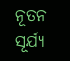ନୂତନ ସୂର୍ଯ୍ୟ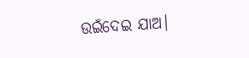ଉଇଁଦେଇ ଯାଅ।